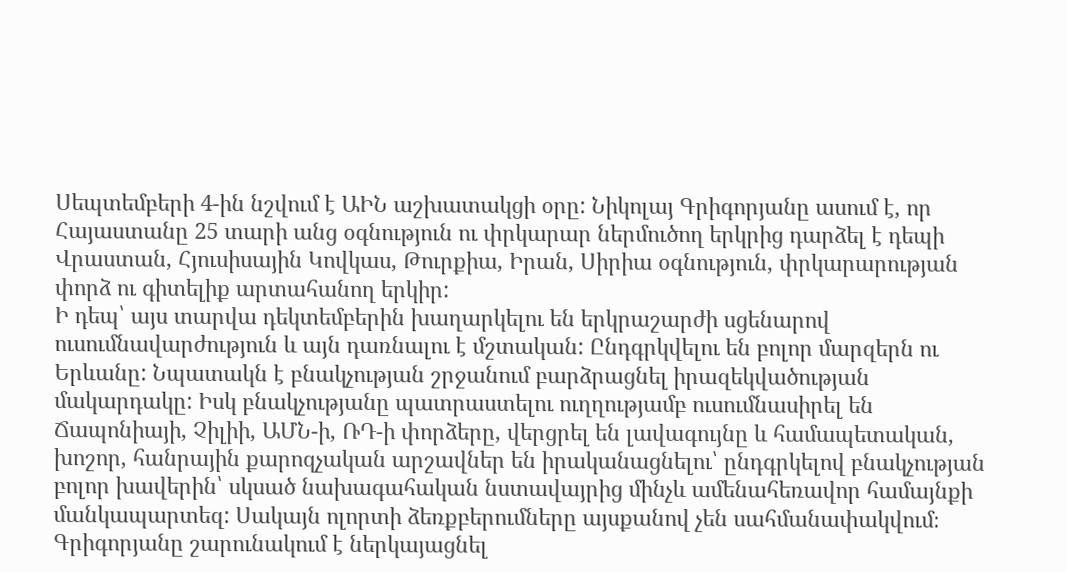Սեպտեմբերի 4-ին նշվում է ԱԻՆ աշխատակցի օրը: Նիկոլայ Գրիգորյանը ասում է, որ Հայաստանը 25 տարի անց օգնություն ու փրկարար ներմուծող երկրից դարձել է դեպի Վրաստան, Հյուսիսային Կովկաս, Թուրքիա, Իրան, Սիրիա օգնություն, փրկարարության փորձ ու գիտելիք արտահանող երկիր:
Ի դեպ՝ այս տարվա դեկտեմբերին խաղարկելու են երկրաշարժի սցենարով ուսումնավարժություն և այն դառնալու է մշտական: Ընդգրկվելու են բոլոր մարզերն ու Երևանը: Նպատակն է բնակչության շրջանում բարձրացնել իրազեկվածության մակարդակը: Իսկ բնակչությանը պատրաստելու ուղղությամբ ուսումնասիրել են Ճապոնիայի, Չիլիի, ԱՄՆ-ի, ՌԴ-ի փորձերը, վերցրել են լավագույնը և համապետական, խոշոր, հանրային քարոզչական արշավներ են իրականացնելու՝ ընդգրկելով բնակչության բոլոր խավերին՝ սկսած նախագահական նստավայրից մինչև ամենահեռավոր համայնքի մանկապարտեզ: Սակայն ոլորտի ձեռքբերումները այսքանով չեն սահմանափակվում։
Գրիգորյանը շարունակում է ներկայացնել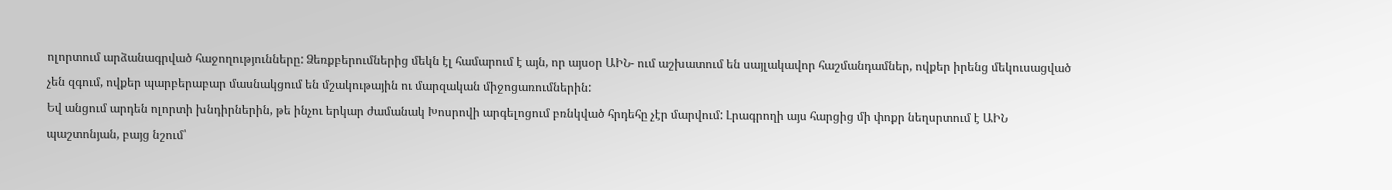ոլորտում արձանագրված հաջողությունները: Ձեռքբերումներից մեկն էլ համարում է այն, որ այսօր ԱԻՆ- ում աշխատում են սայլակավոր հաշմանդամներ, ովքեր իրենց մեկուսացված չեն զգում, ովքեր պարբերաբար մասնակցում են մշակութային ու մարզական միջոցառումներին:
Եվ անցում արդեն ոլորտի խնդիրներին, թե ինչու երկար ժամանակ Խոսրովի արգելոցում բռնկված հրդեհը չէր մարվում: Լրագրողի այս հարցից մի փոքր նեղսրտում է ԱԻՆ պաշտոնյան, բայց նշում՝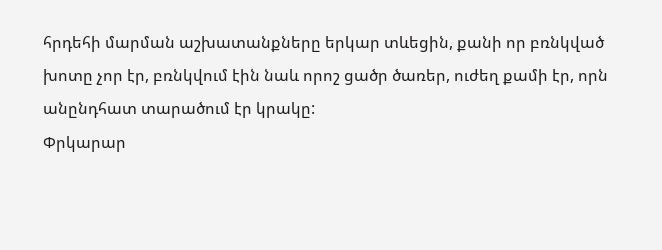հրդեհի մարման աշխատանքները երկար տևեցին, քանի որ բռնկված խոտը չոր էր, բռնկվում էին նաև որոշ ցածր ծառեր, ուժեղ քամի էր, որն անընդհատ տարածում էր կրակը:
Փրկարար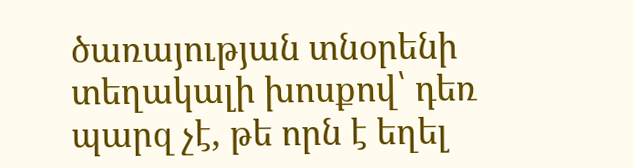ծառայության տնօրենի տեղակալի խոսքով՝ դեռ պարզ չէ, թե որն է եղել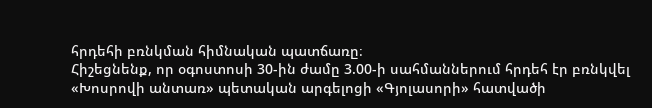հրդեհի բռնկման հիմնական պատճառը։
Հիշեցնենք, որ օգոստոսի 30-ին ժամը 3.00-ի սահմաններում հրդեհ էր բռնկվել «Խոսրովի անտառ» պետական արգելոցի «Գյոլասորի» հատվածի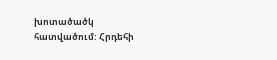խոտածածկ հատվածում: Հրդեհի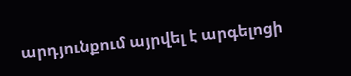արդյունքում այրվել է արգելոցի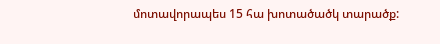մոտավորապես 15 հա խոտածածկ տարածք: